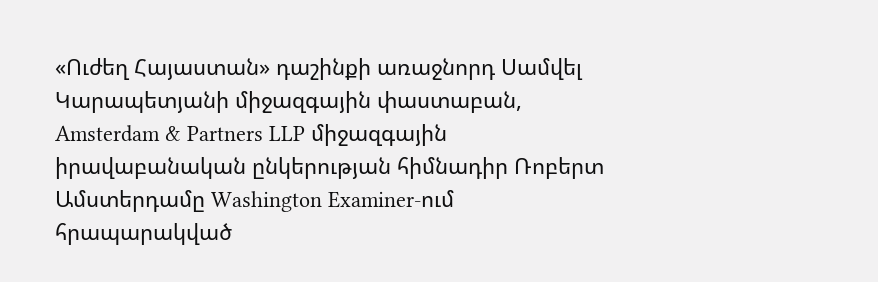«Ուժեղ Հայաստան» դաշինքի առաջնորդ Սամվել Կարապետյանի միջազգային փաստաբան, Amsterdam & Partners LLP միջազգային իրավաբանական ընկերության հիմնադիր Ռոբերտ Ամստերդամը Washington Examiner-ում հրապարակված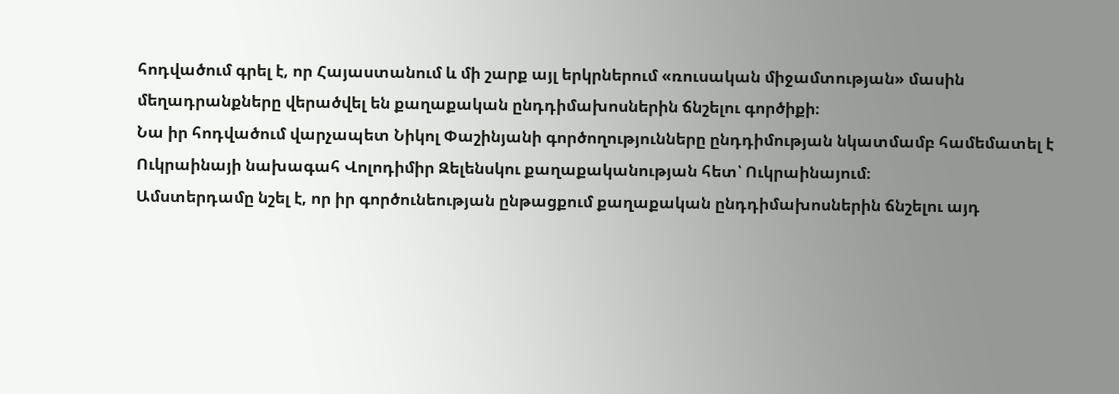հոդվածում գրել է, որ Հայաստանում և մի շարք այլ երկրներում «ռուսական միջամտության» մասին մեղադրանքները վերածվել են քաղաքական ընդդիմախոսներին ճնշելու գործիքի։
Նա իր հոդվածում վարչապետ Նիկոլ Փաշինյանի գործողությունները ընդդիմության նկատմամբ համեմատել է Ուկրաինայի նախագահ Վոլոդիմիր Զելենսկու քաղաքականության հետ՝ Ուկրաինայում։
Ամստերդամը նշել է, որ իր գործունեության ընթացքում քաղաքական ընդդիմախոսներին ճնշելու այդ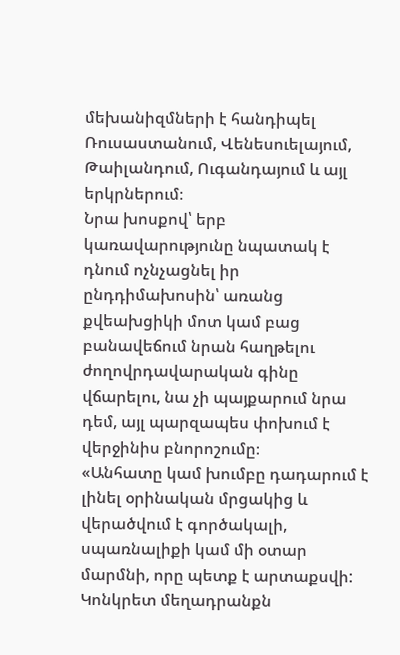մեխանիզմների է հանդիպել Ռուսաստանում, Վենեսուելայում, Թաիլանդում, Ուգանդայում և այլ երկրներում։
Նրա խոսքով՝ երբ կառավարությունը նպատակ է դնում ոչնչացնել իր ընդդիմախոսին՝ առանց քվեախցիկի մոտ կամ բաց բանավեճում նրան հաղթելու ժողովրդավարական գինը վճարելու, նա չի պայքարում նրա դեմ, այլ պարզապես փոխում է վերջինիս բնորոշումը։
«Անհատը կամ խումբը դադարում է լինել օրինական մրցակից և վերածվում է գործակալի, սպառնալիքի կամ մի օտար մարմնի, որը պետք է արտաքսվի: Կոնկրետ մեղադրանքն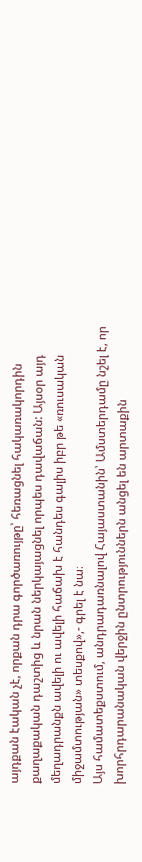այդքան էական չէ, որքան դրա գործառույթը՝ հեռացնել հակառակորդին քաղաքական դաշտից և նրան ներկայացնել որպես դավաճան: Այսօր այդ մեղադրանքն ավելի ու ավելի հաճախ է հանդես գալիս իբր թե «ռուսական միջամտության» տեսքով»,- գրել է նա։
Այս համատեքստում, անդրադառնալով Հայաստանին՝ Ամստերդամը նշել է, որ խորհրդարանական վերջին ընտրություններն անցել են արտաքին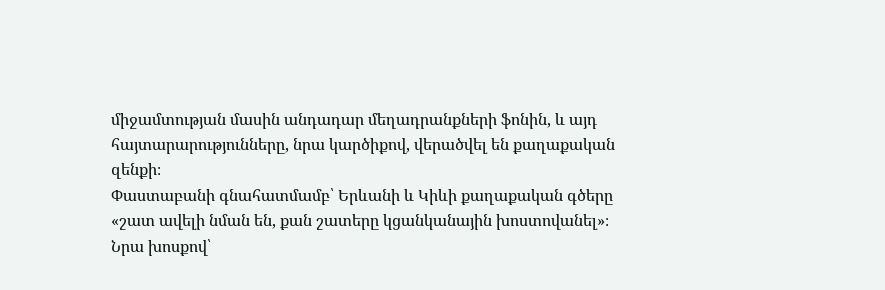միջամտության մասին անդադար մեղադրանքների ֆոնին, և այդ հայտարարությունները, նրա կարծիքով, վերածվել են քաղաքական զենքի։
Փաստաբանի գնահատմամբ՝ Երևանի և Կիևի քաղաքական գծերը «շատ ավելի նման են, քան շատերը կցանկանային խոստովանել»։ Նրա խոսքով՝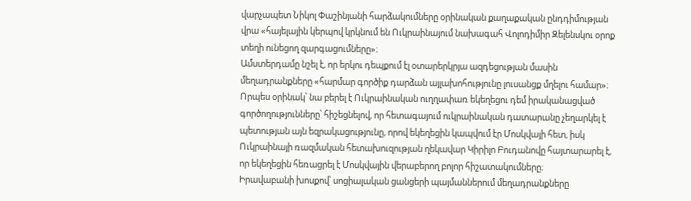վարչապետ Նիկոլ Փաշինյանի հարձակումները օրինական քաղաքական ընդդիմության վրա «հայելային կերպով կրկնում են Ուկրաինայում նախագահ Վոլոդիմիր Զելենսկու օրոք տեղի ունեցող զարգացումները»։
Ամստերդամը նշել է, որ երկու դեպքում էլ օտարերկրյա ազդեցության մասին մեղադրանքները «հարմար գործիք դարձան այլախոհությունը լուսանցք մղելու համար»։ Որպես օրինակ՝ նա բերել է Ուկրաինական ուղղափառ եկեղեցու դեմ իրականացված գործողությունները՝ հիշեցնելով, որ հետագայում ուկրաինական դատարանը չեղարկել է պետության այն եզրակացությունը, որով եկեղեցին կապվում էր Մոսկվայի հետ, իսկ Ուկրաինայի ռազմական հետախուզության ղեկավար Կիրիլո Բուդանովը հայտարարել է, որ եկեղեցին հեռացրել է Մոսկվային վերաբերող բոլոր հիշատակումները։
Իրավաբանի խոսքով՝ սոցիալական ցանցերի պայմաններում մեղադրանքները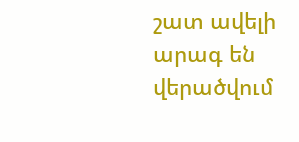շատ ավելի արագ են վերածվում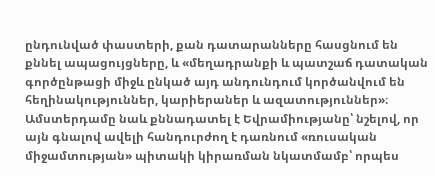ընդունված փաստերի, քան դատարանները հասցնում են քննել ապացույցները, և «մեղադրանքի և պատշաճ դատական գործընթացի միջև ընկած այդ անդունդում կործանվում են հեղինակություններ, կարիերաներ և ազատություններ»։
Ամստերդամը նաև քննադատել է Եվրամիությանը՝ նշելով, որ այն գնալով ավելի հանդուրժող է դառնում «ռուսական միջամտության» պիտակի կիրառման նկատմամբ՝ որպես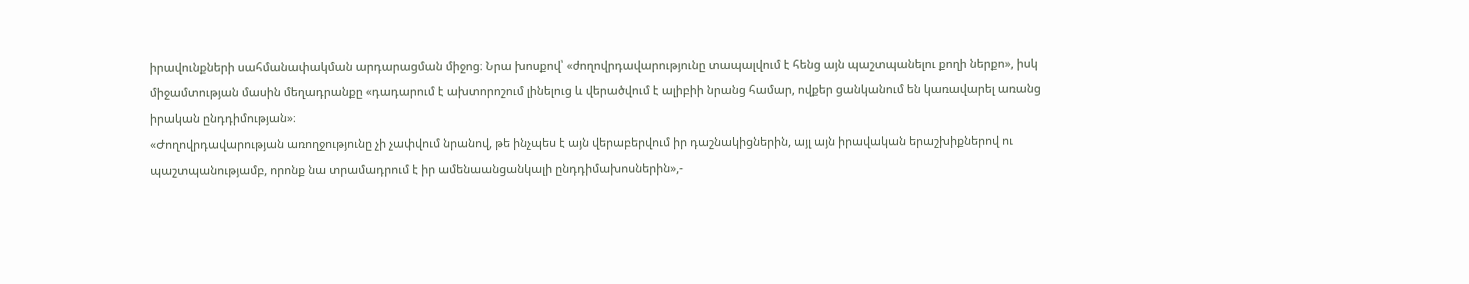իրավունքների սահմանափակման արդարացման միջոց։ Նրա խոսքով՝ «ժողովրդավարությունը տապալվում է հենց այն պաշտպանելու քողի ներքո», իսկ միջամտության մասին մեղադրանքը «դադարում է ախտորոշում լինելուց և վերածվում է ալիբիի նրանց համար, ովքեր ցանկանում են կառավարել առանց իրական ընդդիմության»։
«Ժողովրդավարության առողջությունը չի չափվում նրանով, թե ինչպես է այն վերաբերվում իր դաշնակիցներին, այլ այն իրավական երաշխիքներով ու պաշտպանությամբ, որոնք նա տրամադրում է իր ամենաանցանկալի ընդդիմախոսներին»,-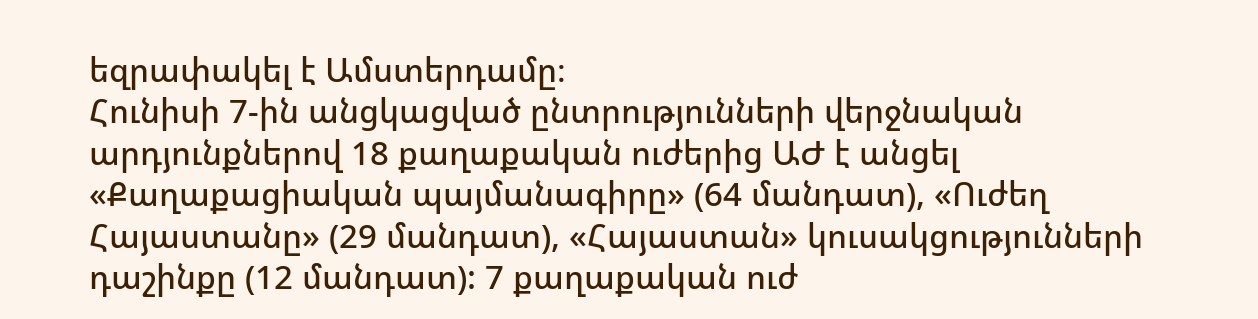եզրափակել է Ամստերդամը։
Հունիսի 7-ին անցկացված ընտրությունների վերջնական արդյունքներով 18 քաղաքական ուժերից ԱԺ է անցել «Քաղաքացիական պայմանագիրը» (64 մանդատ), «Ուժեղ Հայաստանը» (29 մանդատ), «Հայաստան» կուսակցությունների դաշինքը (12 մանդատ): 7 քաղաքական ուժ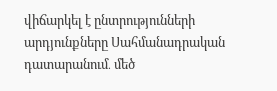վիճարկել է ընտրությունների արդյունքները Սահմանադրական դատարանում․ մեծ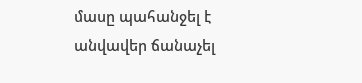մասը պահանջել է անվավեր ճանաչել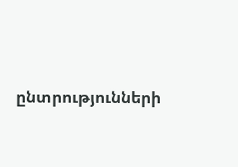ընտրությունների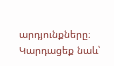արդյունքները։
Կարդացեք նաև՝